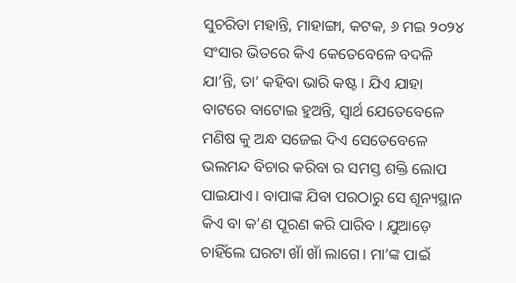ସୁଚରିତା ମହାନ୍ତି, ମାହାଙ୍ଗା, କଟକ, ୬ ମଇ ୨୦୨୪
ସଂସାର ଭିତରେ କିଏ କେତେବେଳେ ବଦଳି ଯା’ନ୍ତି, ତା’ କହିବା ଭାରି କଷ୍ଟ । ଯିଏ ଯାହା ବାଟରେ ବାଟୋଇ ହୁଅନ୍ତି, ସ୍ୱାର୍ଥ ଯେତେବେଳେ ମଣିଷ କୁ ଅନ୍ଧ ସଜେଇ ଦିଏ ସେତେବେଳେ ଭଲମନ୍ଦ ବିଚାର କରିବା ର ସମସ୍ତ ଶକ୍ତି ଲୋପ ପାଇଯାଏ। ବାପାଙ୍କ ଯିବା ପରଠାରୁ ସେ ଶୂନ୍ୟସ୍ଥାନ କିଏ ବା କ’ଣ ପୂରଣ କରି ପାରିବ । ଯୁଆଡ଼େ ଚାହିଁଲେ ଘରଟା ଖାଁ ଖାଁ ଲାଗେ। ମା’ଙ୍କ ପାଇଁ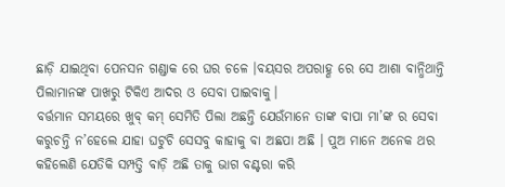ଛାଡ଼ି ଯାଇଥିବା ପେନସନ ଗଣ୍ଡାକ ରେ ଘର ଚଳେ ।ବୟସର ଅପରାହ୍ଣ ରେ ସେ ଆଶା ବାନ୍ଧିଥାନ୍ତି ପିଲାମାନଙ୍କ ପାଖରୁ ଟିକିଏ ଆଦର ଓ ସେବା ପାଇବାକୁ।
ବର୍ତ୍ତମାନ ସମୟରେ ଖୁବ୍ କମ୍ ସେମିତି ପିଲା ଅଛନ୍ତି ଯେଉଁମାନେ ତାଙ୍କ ବାପା ମା’ଙ୍କ ର ସେବା କରୁଚନ୍ତି ନ’ହେଲେ ଯାହା ଘଟୁଚି ସେସବୁ କାହାକୁ ବା ଅଛପା ଅଛି । ପୁଅ ମାନେ ଅନେକ ଥର କହିଲେଣି ଯେତିକି ସମ୍ପତ୍ତି ବାଡ଼ି ଅଛି ତାକୁ ଭାଗ ବଣ୍ଟରା କରି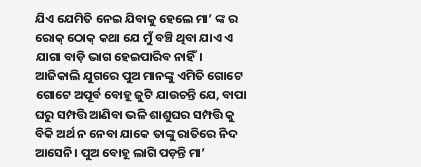ଯିଏ ଯେମିତି ନେଇ ଯିବାକୁ ହେଲେ ମା’ ଙ୍କ ର ରୋକ୍ ଠୋକ୍ କଥା ଯେ ମୁଁ ବଞ୍ଚି ଥିବା ଯାଏ ଏ ଯାଗା ବାଡ଼ି ଭାଗ ହେଇପାରିବ ନାହିଁ।
ଆଜିକାଲି ଯୁଗରେ ପୁଅ ମାନଙ୍କୁ ଏମିତି ଗୋଟେ ଗୋଟେ ଅପୂର୍ବ ବୋହୂ ଜୁଟି ଯାଉଚନ୍ତି ଯେ, ବାପା ଘରୁ ସମ୍ପତ୍ତି ଆଣିବା ଭଳି ଶାଶୁଘର ସମ୍ପତ୍ତି କୁ ବିକି ଅର୍ଥ ନ ନେବା ଯାକେ ତାଙ୍କୁ ରାତିରେ ନିଦ ଆସେନି। ପୁଅ ବୋହୂ ଲାଗି ପଡ଼ନ୍ତି ମା’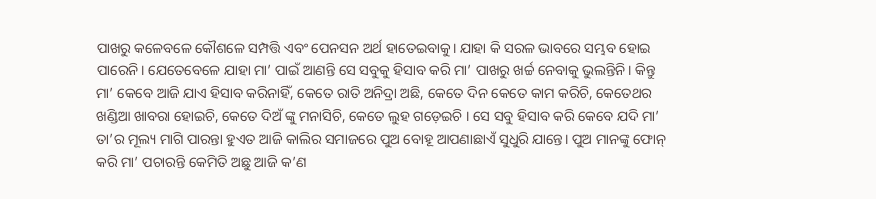ପାଖରୁ କଳେବଳେ କୌଶଳେ ସମ୍ପତ୍ତି ଏବଂ ପେନସନ ଅର୍ଥ ହାତେଇବାକୁ। ଯାହା କି ସରଳ ଭାବରେ ସମ୍ଭବ ହୋଇ ପାରେନି। ଯେତେବେଳେ ଯାହା ମା’ ପାଇଁ ଆଣନ୍ତି ସେ ସବୁକୁ ହିସାବ କରି ମା’ ପାଖରୁ ଖର୍ଚ୍ଚ ନେବାକୁ ଭୁଲନ୍ତିନି। କିନ୍ତୁ ମା’ କେବେ ଆଜି ଯାଏ ହିସାବ କରିନାହିଁ, କେତେ ରାତି ଅନିଦ୍ରା ଅଛି, କେତେ ଦିନ କେତେ କାମ କରିଚି, କେତେଥର ଖଣ୍ଡିଆ ଖାବରା ହୋଇଚି, କେତେ ଦିଅଁ ଙ୍କୁ ମନାସିଚି, କେତେ ଲୁହ ଗଡ଼େଇଚି । ସେ ସବୁ ହିସାବ କରି କେବେ ଯଦି ମା’ ତା’ର ମୂଲ୍ୟ ମାଗି ପାରନ୍ତା ହୁଏତ ଆଜି କାଲିର ସମାଜରେ ପୁଅ ବୋହୂ ଆପଣାଛାଏଁ ସୁଧୁରି ଯାନ୍ତେ। ପୁଅ ମାନଙ୍କୁ ଫୋନ୍ କରି ମା’ ପଚାରନ୍ତି କେମିତି ଅଛୁ ଆଜି କ’ଣ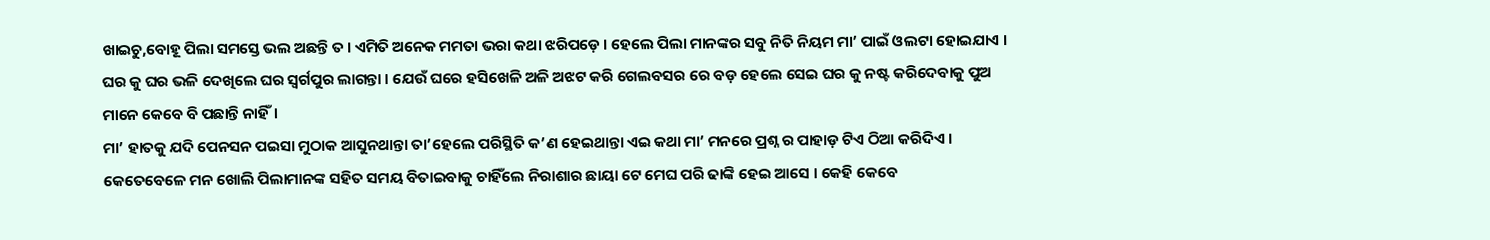ଖାଇଚୁ,ବୋହୂ ପିଲା ସମସ୍ତେ ଭଲ ଅଛନ୍ତି ତ । ଏମିତି ଅନେକ ମମତା ଭରା କଥା ଝରିପଡ଼େ । ହେଲେ ପିଲା ମାନଙ୍କର ସବୁ ନିତି ନିୟମ ମା’ ପାଇଁ ଓଲଟା ହୋଇଯାଏ । ଘର କୁ ଘର ଭଳି ଦେଖିଲେ ଘର ସ୍ୱର୍ଗପୁର ଲାଗନ୍ତା । ଯେଉଁ ଘରେ ହସିଖେଳି ଅଳି ଅଝଟ କରି ଗେଲବସର ରେ ବଡ଼ ହେଲେ ସେଇ ଘର କୁ ନଷ୍ଟ କରିଦେବାକୁ ପୁଅ ମାନେ କେବେ ବି ପଛାନ୍ତି ନାହିଁ।
ମା’ ହାତକୁ ଯଦି ପେନସନ ପଇସା ମୁଠାକ ଆସୁନଥାନ୍ତା ତା’ହେଲେ ପରିସ୍ଥିତି କ’ଣ ହେଇଥାନ୍ତା ଏଇ କଥା ମା’ ମନରେ ପ୍ରଶ୍ନ ର ପାହାଡ଼ ଟିଏ ଠିଆ କରିଦିଏ । କେତେବେଳେ ମନ ଖୋଲି ପିଲାମାନଙ୍କ ସହିତ ସମୟ ବିତାଇବାକୁ ଚାହିଁଲେ ନିରାଶାର ଛାୟା ଟେ ମେଘ ପରି ଢାଙ୍କି ହେଇ ଆସେ । କେହି କେବେ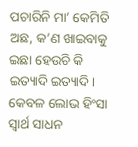ପଚାରିନି ମା’ କେମିତି ଅଛ, କ’ଣ ଖାଇବାକୁ ଇଛା ହେଉଚି କି ଇତ୍ୟାଦି ଇତ୍ୟାଦି। କେବଳ ଲୋଭ ହିଂସା ସ୍ୱାର୍ଥ ସାଧନ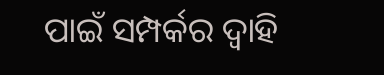ପାଇଁ ସମ୍ପର୍କର ଦ୍ୱାହି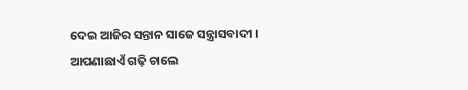ଦେଇ ଆଜିର ସନ୍ତାନ ସାଜେ ସନ୍ତ୍ରାସବାଦୀ । ଆପଣାଛାଏଁ ଗଢ଼ି ଚାଲେ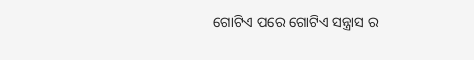ଗୋଟିଏ ପରେ ଗୋଟିଏ ସନ୍ତ୍ରାସ ର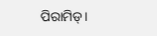ପିରାମିଡ୍।